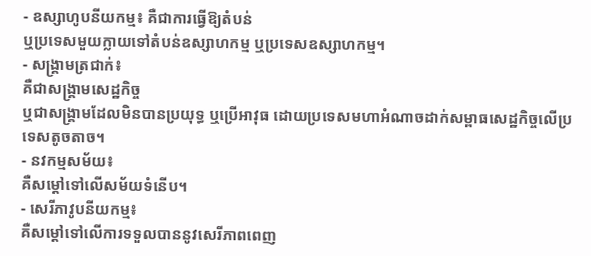- ឧស្សាហូបនីយកម្ម៖ គឺជាការធ្វើឱ្យតំបន់
ឬប្រទេសមួយក្លាយទៅតំបន់ឧស្សាហកម្ម ឬប្រទេសឧស្សាហកម្ម។
- សង្គ្រាមត្រជាក់៖
គឺជាសង្គ្រាមសេដ្ឋកិច្ច
ឬជាសង្គ្រាមដែលមិនបានប្រយុទ្ធ ឬប្រើអាវុធ ដោយប្រទេសមហាអំណាចដាក់សម្ពាធសេដ្ឋកិច្ចលើប្រទេសតូចតាច។
- នវកម្មសម័យ៖
គឺសម្ដៅទៅលើសម័យទំនើប។
- សេរីភាវូបនីយកម្ម៖
គឺសម្ដៅទៅលើការទទួលបាននូវសេរីភាពពេញ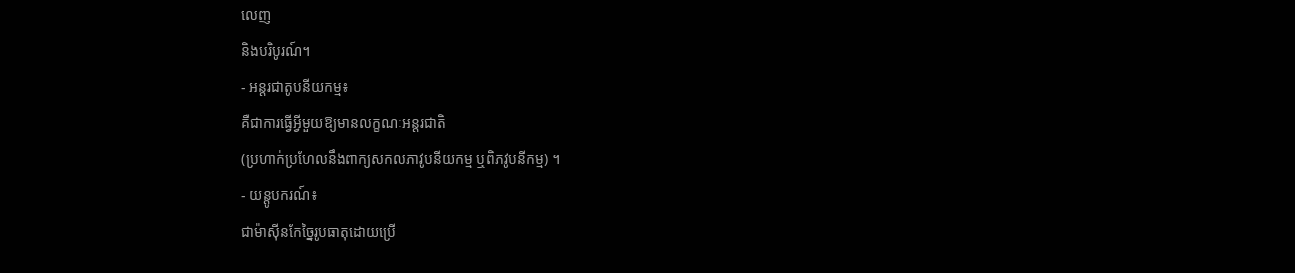លេញ
និងបរិបូរណ៍។
- អន្តរជាតូបនីយកម្ម៖
គឺជាការធ្វើអ្វីមួយឱ្យមានលក្ខណៈអន្តរជាតិ
(ប្រហាក់ប្រហែលនឹងពាក្យសកលភាវូបនីយកម្ម ឬពិភវូបនីកម្ម) ។
- យន្តូបករណ៍៖
ជាម៉ាស៊ីនកែច្នៃរូបធាតុដោយប្រើ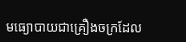មធ្យោបាយជាគ្រឿងចក្រដែល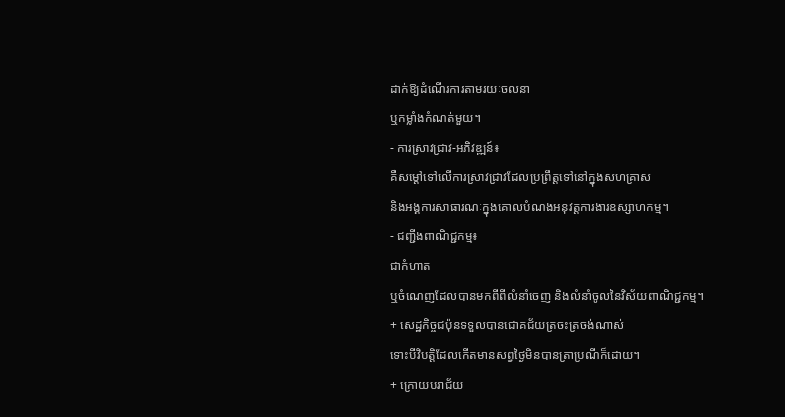ដាក់ឱ្យដំណើរការតាមរយៈចលនា
ឬកម្លាំងកំណត់មួយ។
- ការស្រាវជ្រាវ-អភិវឌ្ឍន៍៖
គឺសម្ដៅទៅលើការស្រាវជ្រាវដែលប្រព្រឹត្តទៅនៅក្នុងសហគ្រាស
និងអង្គការសាធារណៈក្នុងគោលបំណងអនុវត្តការងារឧស្សាហកម្ម។
- ជញ្ជីងពាណិជ្ជកម្ម៖
ជាកំហាត
ឬចំណេញដែលបានមកពីពីលំនាំចេញ និងលំនាំចូលនៃវិស័យពាណិជ្ជកម្ម។
+ សេដ្ឋកិច្ចជប៉ុនទទួលបានជោគជ័យត្រចះត្រចង់ណាស់
ទោះបីវិបត្តិដែលកើតមានសព្វថ្ងៃមិនបានត្រាប្រណីក៏ដោយ។
+ ក្រោយបរាជ័យ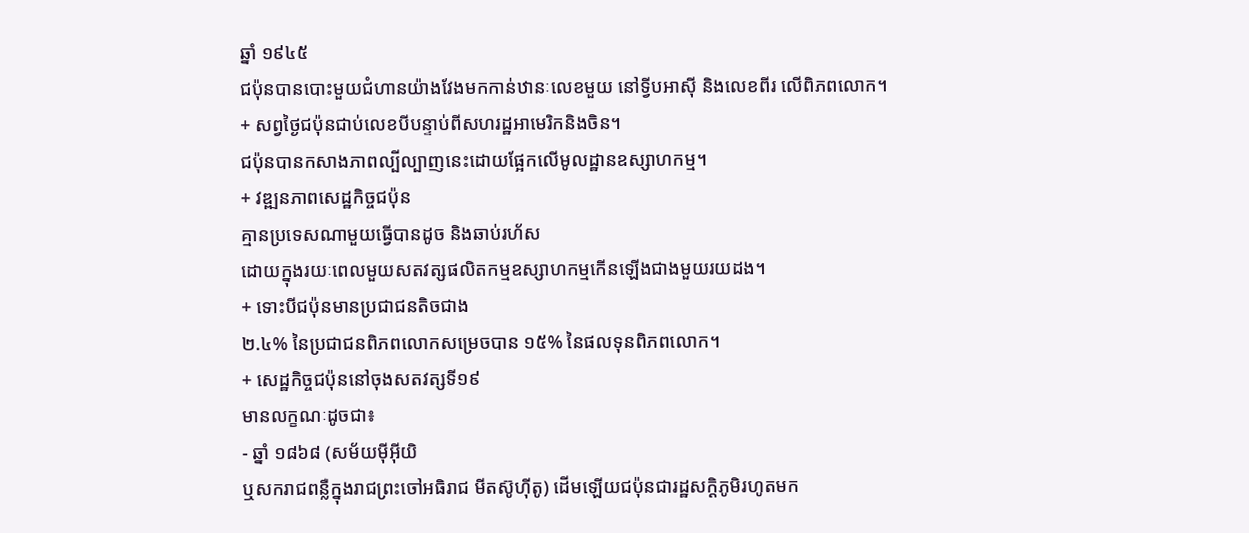ឆ្នាំ ១៩៤៥
ជប៉ុនបានបោះមួយជំហានយ៉ាងវែងមកកាន់ឋានៈលេខមួយ នៅទ្វីបអាស៊ី និងលេខពីរ លើពិភពលោក។
+ សព្វថ្ងៃជប៉ុនជាប់លេខបីបន្ទាប់ពីសហរដ្ឋអាមេរិកនិងចិន។
ជប៉ុនបានកសាងភាពល្បីល្បាញនេះដោយផ្អែកលើមូលដ្ឋានឧស្សាហកម្ម។
+ វឌ្ឍនភាពសេដ្ឋកិច្ចជប៉ុន
គ្មានប្រទេសណាមួយធ្វើបានដូច និងឆាប់រហ័ស
ដោយក្នុងរយៈពេលមួយសតវត្សផលិតកម្មឧស្សាហកម្មកើនឡើងជាងមួយរយដង។
+ ទោះបីជប៉ុនមានប្រជាជនតិចជាង
២.៤% នៃប្រជាជនពិភពលោកសម្រេចបាន ១៥% នៃផលទុនពិភពលោក។
+ សេដ្ឋកិច្ចជប៉ុននៅចុងសតវត្សទី១៩
មានលក្ខណៈដូចជា៖
- ឆ្នាំ ១៨៦៨ (សម័យម៉ីអ៊ីយិ
ឬសករាជពន្លឺក្នុងរាជព្រះចៅអធិរាជ មីតស៊ូហ៊ីតូ) ដើមឡើយជប៉ុនជារដ្ឋសក្ដិភូមិរហូតមក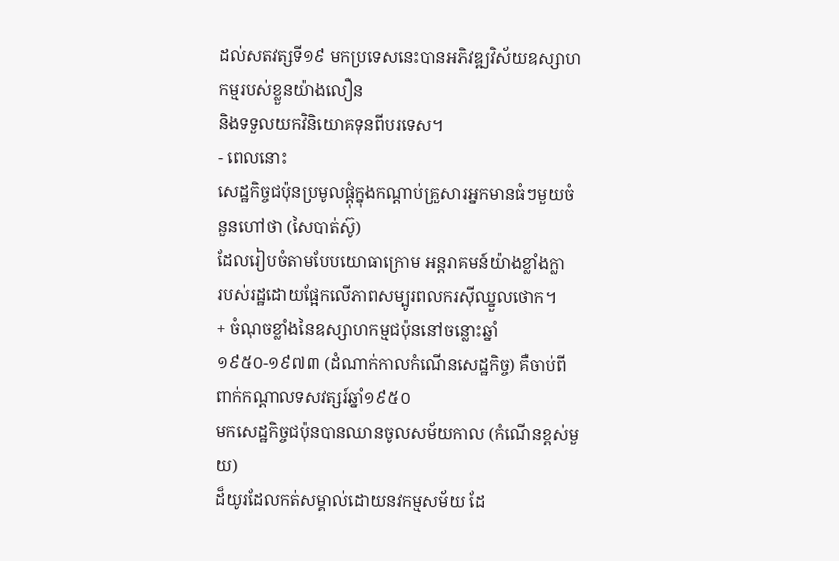ដល់សតវត្សទី១៩ មកប្រទេសនេះបានអភិវឌ្ឍវិស័យឧស្សាហកម្មរបស់ខ្លួនយ៉ាងលឿន
និងទទួលយកវិនិយោគទុនពីបរទេស។
- ពេលនោះ
សេដ្ឋកិច្ចជប៉ុនប្រមូលផ្ដុំក្នុងកណ្ដាប់គ្រួសារអ្នកមានធំៗមួយចំនួនហៅថា (សៃបាត់ស៊ូ)
ដែលរៀបចំតាមបែបយោធាក្រោម អន្តរាគមន៍យ៉ាងខ្លាំងក្លា
របស់រដ្ឋដោយផ្អែកលើភាពសម្បូរពលករស៊ីឈ្នួលថោក។
+ ចំណុចខ្លាំងនៃឧស្សាហកម្មជប៉ុននៅចន្លោះឆ្នាំ
១៩៥០-១៩៧៣ (ដំណាក់កាលកំណើនសេដ្ឋកិច្ច) គឺចាប់ពីពាក់កណ្ដាលទសវត្សរ៍ឆ្នាំ១៩៥០
មកសេដ្ឋកិច្ចជប៉ុនបានឈានចូលសម័យកាល (កំណើនខ្ពស់មួយ)
ដ៏យូរដែលកត់សម្គាល់ដោយនវកម្មសម័យ ដែ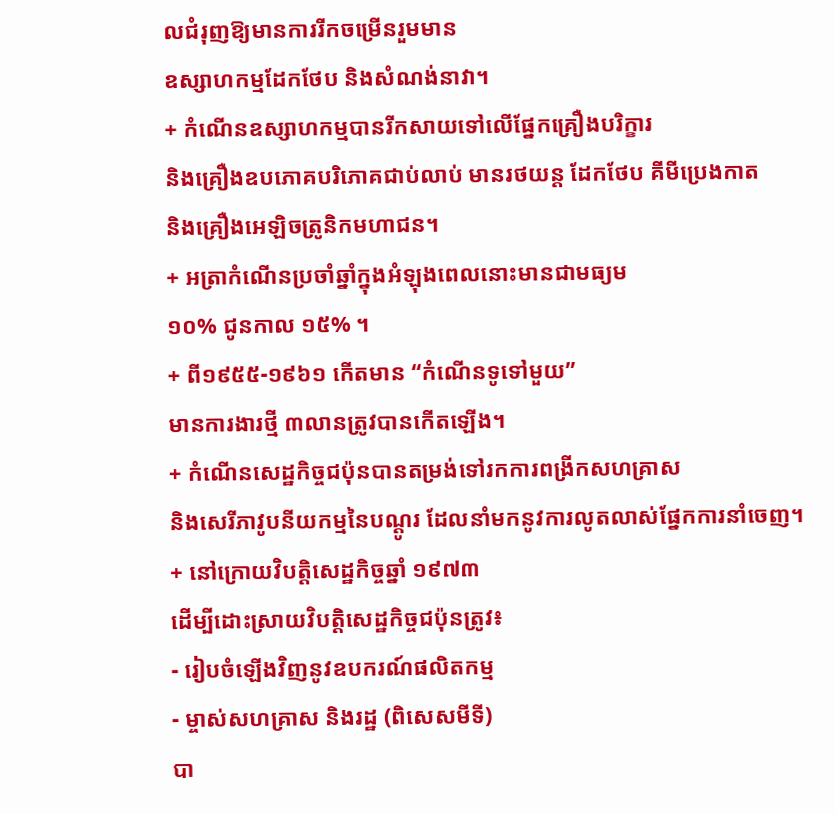លជំរុញឱ្យមានការរីកចម្រើនរួមមាន
ឧស្សាហកម្មដែកថែប និងសំណង់នាវា។
+ កំណើនឧស្សាហកម្មបានរីកសាយទៅលើផ្នែកគ្រឿងបរិក្ខារ
និងគ្រឿងឧបភោគបរិភោគជាប់លាប់ មានរថយន្ត ដែកថែប គីមីប្រេងកាត
និងគ្រឿងអេឡិចត្រូនិកមហាជន។
+ អត្រាកំណើនប្រចាំឆ្នាំក្នុងអំឡុងពេលនោះមានជាមធ្យម
១០% ជូនកាល ១៥% ។
+ ពី១៩៥៥-១៩៦១ កើតមាន “កំណើនទូទៅមួយ”
មានការងារថ្មី ៣លានត្រូវបានកើតឡើង។
+ កំណើនសេដ្ឋកិច្ចជប៉ុនបានតម្រង់ទៅរកការពង្រីកសហគ្រាស
និងសេរីភាវូបនីយកម្មនៃបណ្ដូរ ដែលនាំមកនូវការលូតលាស់ផ្នែកការនាំចេញ។
+ នៅក្រោយវិបត្តិសេដ្ឋកិច្ចឆ្នាំ ១៩៧៣
ដើម្បីដោះស្រាយវិបត្តិសេដ្ឋកិច្ចជប៉ុនត្រូវ៖
- រៀបចំឡើងវិញនូវឧបករណ៍ផលិតកម្ម
- ម្ចាស់សហគ្រាស និងរដ្ឋ (ពិសេសមីទី)
បា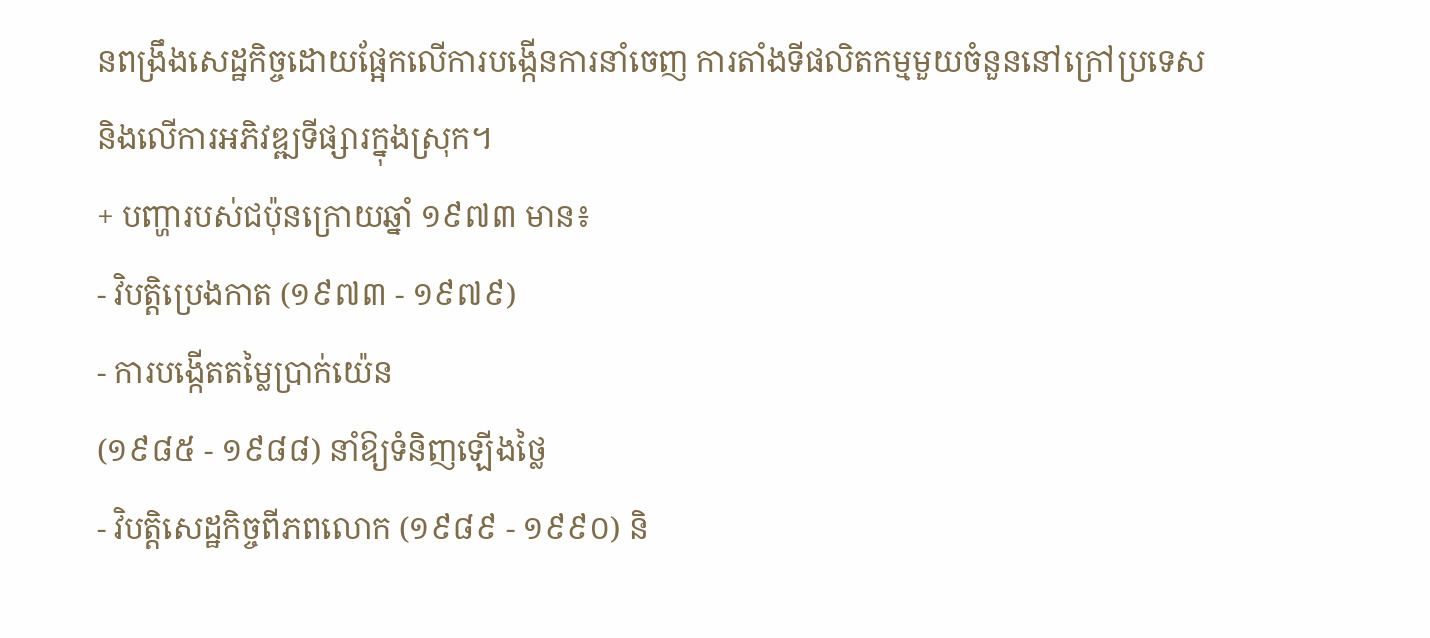នពង្រឹងសេដ្ឋកិច្ចដោយផ្អែកលើការបង្កើនការនាំចេញ ការតាំងទីផលិតកម្មមួយចំនួននៅក្រៅប្រទេស
និងលើការអភិវឌ្ឍទីផ្សារក្នុងស្រុក។
+ បញ្ហារបស់ជប៉ុនក្រោយឆ្នាំ ១៩៧៣ មាន៖
- វិបត្តិប្រេងកាត (១៩៧៣ - ១៩៧៩)
- ការបង្កើតតម្លៃប្រាក់យ៉េន
(១៩៨៥ - ១៩៨៨) នាំឱ្យទំនិញឡើងថ្លៃ
- វិបត្តិសេដ្ឋកិច្ចពីភពលោក (១៩៨៩ - ១៩៩០) និ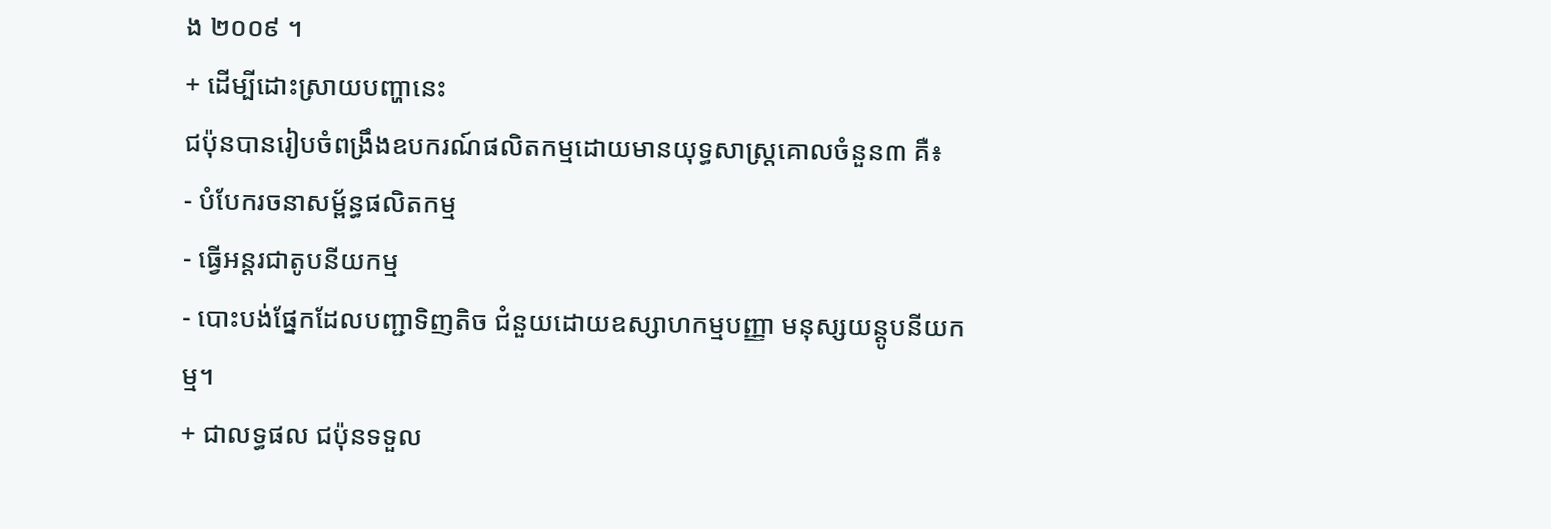ង ២០០៩ ។
+ ដើម្បីដោះស្រាយបញ្ហានេះ
ជប៉ុនបានរៀបចំពង្រឹងឧបករណ៍ផលិតកម្មដោយមានយុទ្ធសាស្ត្រគោលចំនួន៣ គឺ៖
- បំបែករចនាសម្ព័ន្ធផលិតកម្ម
- ធ្វើអន្តរជាតូបនីយកម្ម
- បោះបង់ផ្នែកដែលបញ្ជាទិញតិច ជំនួយដោយឧស្សាហកម្មបញ្ញា មនុស្សយន្តូបនីយកម្ម។
+ ជាលទ្ធផល ជប៉ុនទទួល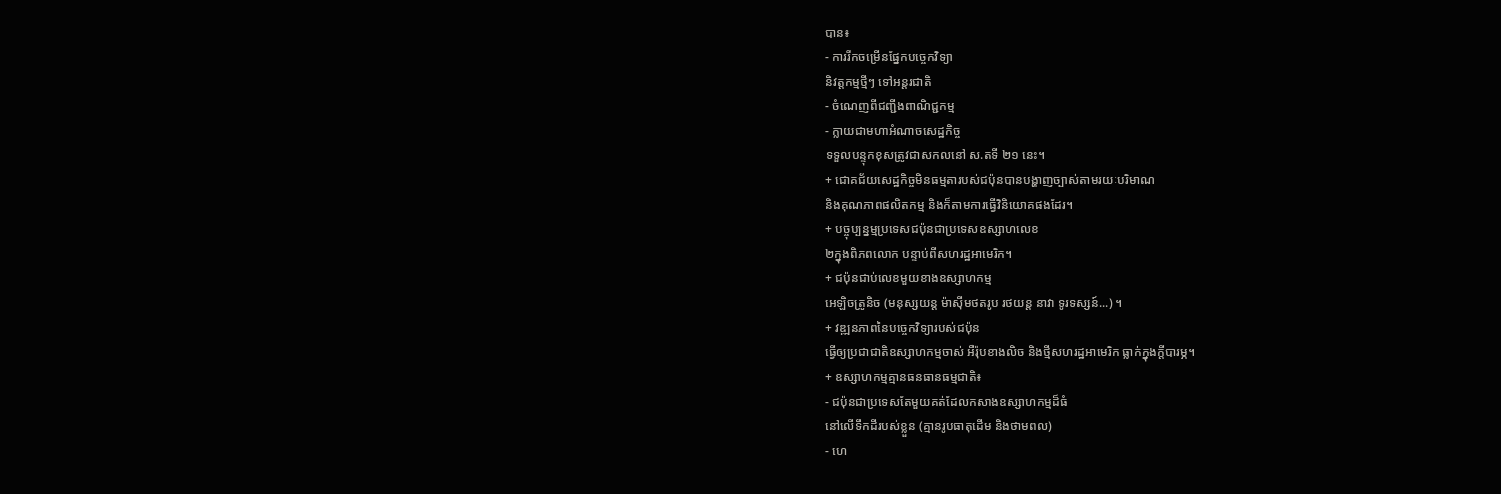បាន៖
- ការរីកចម្រើនផ្នែកបច្ចេកវិទ្យា
និវត្តកម្មថ្មីៗ ទៅអន្តរជាតិ
- ចំណេញពីជញ្ជីងពាណិជ្ជកម្ម
- ក្លាយជាមហាអំណាចសេដ្ឋកិច្ច
ទទួលបន្ទុកខុសត្រូវជាសកលនៅ ស.តទី ២១ នេះ។
+ ជោគជ័យសេដ្ឋកិច្ចមិនធម្មតារបស់ជប៉ុនបានបង្ហាញច្បាស់តាមរយៈបរិមាណ
និងគុណភាពផលិតកម្ម និងក៏តាមការធ្វើវិនិយោគផងដែរ។
+ បច្ចុប្បន្នម្មប្រទេសជប៉ុនជាប្រទេសឧស្សាហលេខ
២ក្នុងពិភពលោក បន្ទាប់ពីសហរដ្ឋអាមេរិក។
+ ជប៉ុនជាប់លេខមួយខាងឧស្សាហកម្ម
អេឡិចត្រូនិច (មនុស្សយន្ត ម៉ាស៊ីមថតរូប រថយន្ត នាវា ទូរទស្សន៍...) ។
+ វឌ្ឍនភាពនៃបច្ចេកវិទ្យារបស់ជប៉ុន
ធ្វើឲ្យប្រជាជាតិឧស្សាហកម្មចាស់ អឺរ៉ុបខាងលិច និងថ្មីសហរដ្ឋអាមេរិក ធ្លាក់ក្នុងក្តីបារម្ភ។
+ ឧស្សាហកម្មគ្មានធនធានធម្មជាតិ៖
- ជប៉ុនជាប្រទេសតែមួយគត់ដែលកសាងឧស្សាហកម្មដ៏ធំ
នៅលើទឹកដីរបស់ខ្លួន (គ្មានរូបធាតុដើម និងថាមពល)
- ហេ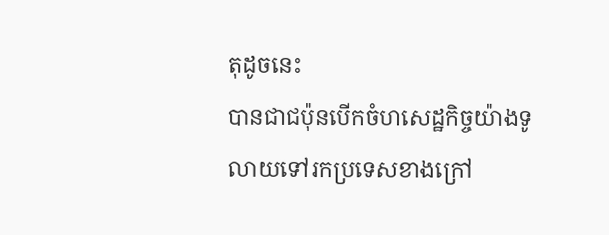តុដូចនេះ
បានជាជប៉ុនបើកចំហសេដ្ឋកិច្ចយ៉ាងទូលាយទៅរកប្រទេសខាងក្រៅ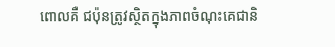ពោលគឺ ជប៉ុនត្រូវស្ថិតក្នុងភាពចំណុះគេជានិ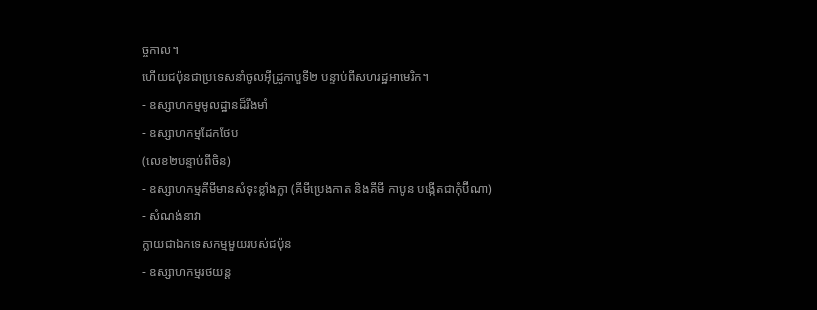ច្ចកាល។
ហើយជប៉ុនជាប្រទេសនាំចូលអ៊ីដ្រូកាបួទី២ បន្ទាប់ពីសហរដ្ឋអាមេរិក។
- ឧស្សាហកម្មមូលដ្ឋានដ៏រឹងមាំ
- ឧស្សាហកម្មដែកថែប
(លេខ២បន្ទាប់ពីចិន)
- ឧស្សាហកម្មគីមីមានសំទុះខ្លាំងក្លា (គីមីប្រេងកាត និងគីមី កាបូន បង្កើតជាកុំប៊ីណា)
- សំណង់នាវា
ក្លាយជាឯកទេសកម្មមួយរបស់ជប៉ុន
- ឧស្សាហកម្មរថយន្ត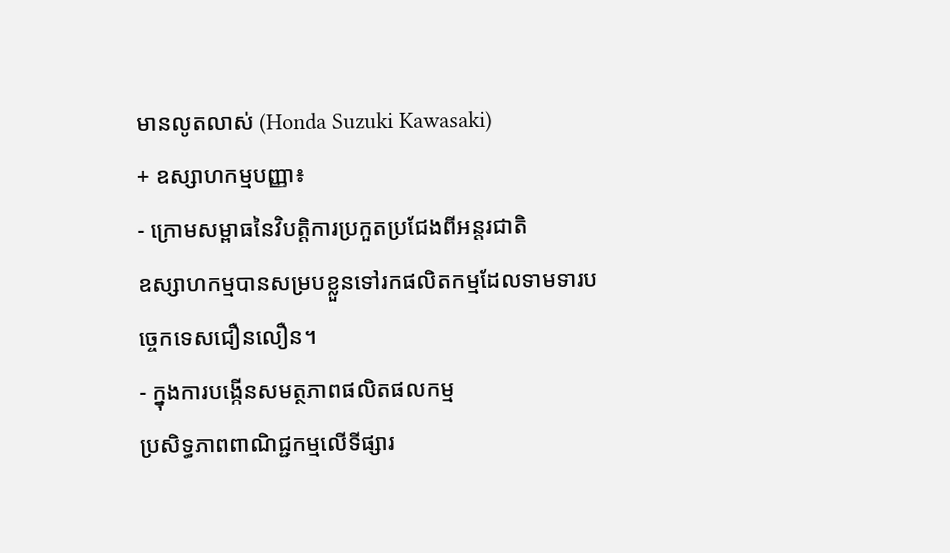មានលូតលាស់ (Honda Suzuki Kawasaki)
+ ឧស្សាហកម្មបញ្ញា៖
- ក្រោមសម្ពាធនៃវិបត្តិការប្រកួតប្រជែងពីអន្តរជាតិ
ឧស្សាហកម្មបានសម្របខ្លួនទៅរកផលិតកម្មដែលទាមទារបច្ចេកទេសជឿនលឿន។
- ក្នុងការបង្កើនសមត្ថភាពផលិតផលកម្ម
ប្រសិទ្ធភាពពាណិជ្ជកម្មលើទីផ្សារ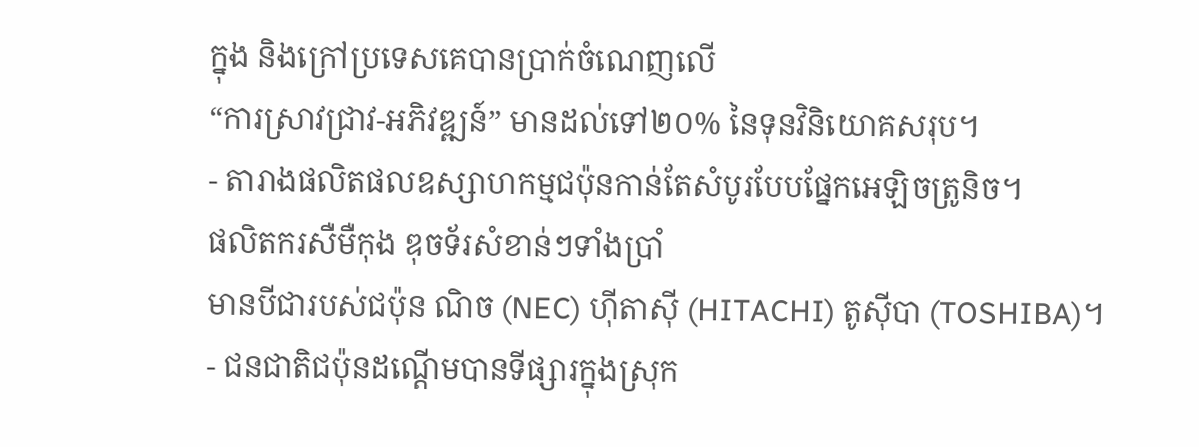ក្នុង និងក្រៅប្រទេសគេបានប្រាក់ចំណេញលើ
“ការស្រាវជ្រាវ-អភិវឌ្ឍន៍” មានដល់ទៅ២០% នៃទុនវិនិយោគសរុប។
- តារាងផលិតផលឧស្សាហកម្មជប៉ុនកាន់តែសំបូរបែបផ្នែកអេឡិចត្រូនិច។
ផលិតករសឺមឺកុង ឌុចទ័រសំខាន់ៗទាំងប្រាំ
មានបីជារបស់ជប៉ុន ណិច (NEC) ហ៊ីតាស៊ី (HITACHI) តូស៊ីបា (TOSHIBA)។
- ជនជាតិជប៉ុនដណ្តើមបានទីផ្សារក្នុងស្រុក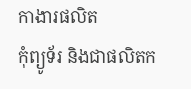កាងារផលិត
កុំព្យូទ័រ និងជាផលិតក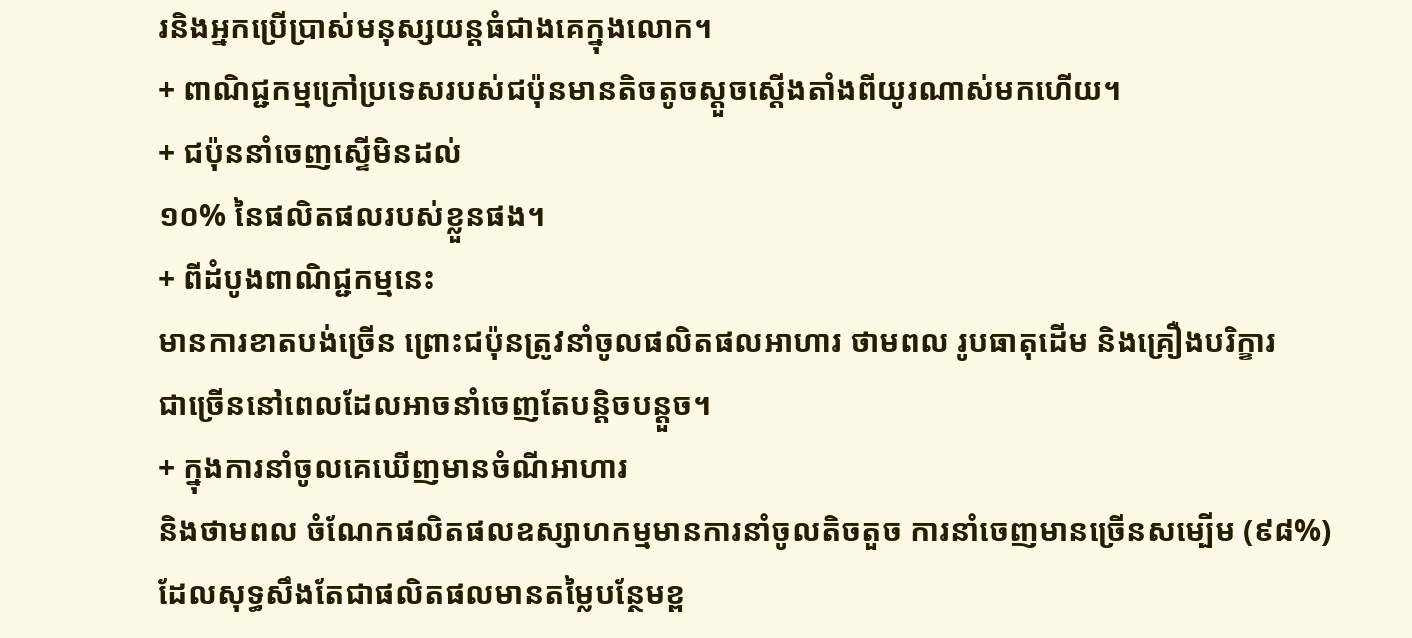រនិងអ្នកប្រើប្រាស់មនុស្សយន្តធំជាងគេក្នុងលោក។
+ ពាណិជ្ជកម្មក្រៅប្រទេសរបស់ជប៉ុនមានតិចតូចស្តួចស្តើងតាំងពីយូរណាស់មកហើយ។
+ ជប៉ុននាំចេញស្ទើមិនដល់
១០% នៃផលិតផលរបស់ខ្លួនផង។
+ ពីដំបូងពាណិជ្ជកម្មនេះ
មានការខាតបង់ច្រើន ព្រោះជប៉ុនត្រូវនាំចូលផលិតផលអាហារ ថាមពល រូបធាតុដើម និងគ្រឿងបរិក្ខារ
ជាច្រើននៅពេលដែលអាចនាំចេញតែបន្តិចបន្តួច។
+ ក្នុងការនាំចូលគេឃើញមានចំណីអាហារ
និងថាមពល ចំណែកផលិតផលឧស្សាហកម្មមានការនាំចូលតិចតួច ការនាំចេញមានច្រើនសម្បើម (៩៨%)
ដែលសុទ្ធសឹងតែជាផលិតផលមានតម្លៃបន្ថែមខ្ព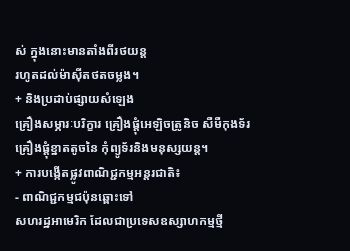ស់ ក្នុងនោះមានតាំងពីរថយន្ត
រហូតដល់ម៉ាស៊ីតថតចម្លង។
+ និងប្រដាប់ផ្សាយសំឡេង
គ្រឿងសម្ភារៈបរិក្ខារ គ្រឿងផ្តុំអេឡិចត្រូនិច សឺមឺកុងទ័រ គ្រឿងផ្តុំខ្នាតតូចនៃ កុំព្យូទ័រនិងមនុស្សយន្ត។
+ ការបង្កើតផ្លូវពាណិជ្ជកម្មអន្តរជាតិ៖
- ពាណិជ្ជកម្មជប៉ុនឆ្ពោះទៅ
សហរដ្ឋអាមេរិក ដែលជាប្រទេសឧស្សាហកម្មថ្មី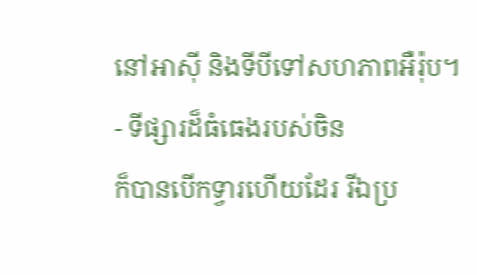នៅអាស៊ី និងទីបីទៅសហភាពអឺរ៉ុប។
- ទីផ្សារដ៏ធំធេងរបស់ចិន
ក៏បានបើកទ្វារហើយដែរ រីឯប្រ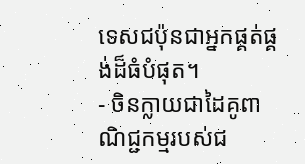ទេសជប៉ុនជាអ្នកផ្គត់ផ្គង់ដ៏ធំបំផុត។
- ចិនក្លាយជាដៃគូពាណិជ្ជកម្មរបស់ជ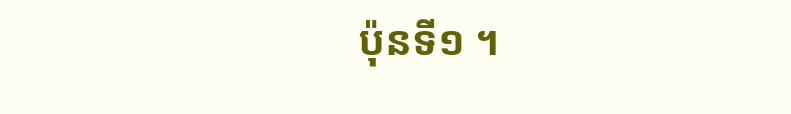ប៉ុនទី១ ។